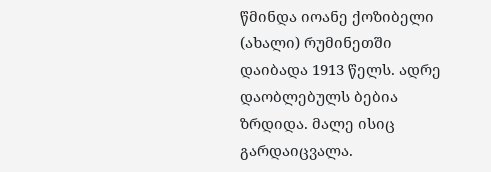წმინდა იოანე ქოზიბელი (ახალი) რუმინეთში დაიბადა 1913 წელს. ადრე დაობლებულს ბებია ზრდიდა. მალე ისიც გარდაიცვალა.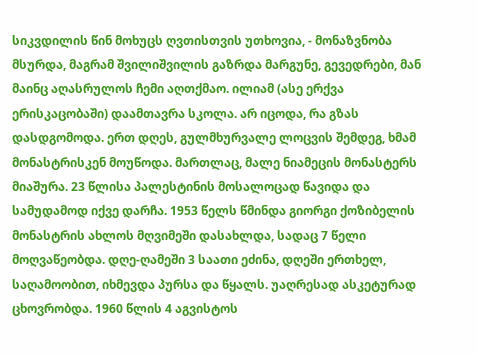სიკვდილის წინ მოხუცს ღვთისთვის უთხოვია, - მონაზვნობა მსურდა, მაგრამ შვილიშვილის გაზრდა მარგუნე, გევედრები, მან მაინც აღასრულოს ჩემი აღთქმაო. ილიამ (ასე ერქვა ერისკაცობაში) დაამთავრა სკოლა. არ იცოდა, რა გზას დასდგომოდა. ერთ დღეს, გულმხურვალე ლოცვის შემდეგ, ხმამ მონასტრისკენ მოუწოდა. მართლაც, მალე ნიამეცის მონასტერს მიაშურა. 23 წლისა პალესტინის მოსალოცად წავიდა და სამუდამოდ იქვე დარჩა. 1953 წელს წმინდა გიორგი ქოზიბელის მონასტრის ახლოს მღვიმეში დასახლდა, სადაც 7 წელი მოღვაწეობდა. დღე-ღამეში 3 საათი ეძინა, დღეში ერთხელ, საღამოობით, იხმევდა პურსა და წყალს. უაღრესად ასკეტურად ცხოვრობდა. 1960 წლის 4 აგვისტოს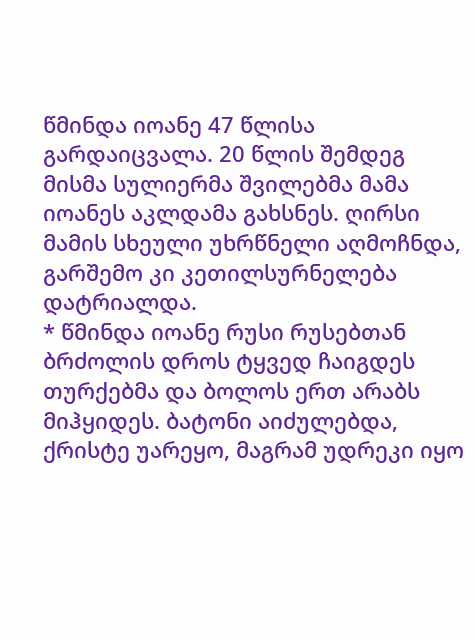წმინდა იოანე 47 წლისა გარდაიცვალა. 20 წლის შემდეგ მისმა სულიერმა შვილებმა მამა იოანეს აკლდამა გახსნეს. ღირსი მამის სხეული უხრწნელი აღმოჩნდა, გარშემო კი კეთილსურნელება დატრიალდა.
* წმინდა იოანე რუსი რუსებთან ბრძოლის დროს ტყვედ ჩაიგდეს თურქებმა და ბოლოს ერთ არაბს მიჰყიდეს. ბატონი აიძულებდა, ქრისტე უარეყო, მაგრამ უდრეკი იყო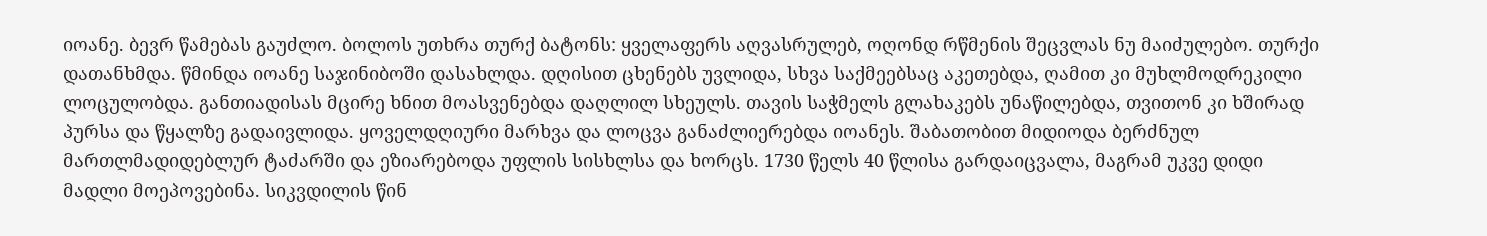იოანე. ბევრ წამებას გაუძლო. ბოლოს უთხრა თურქ ბატონს: ყველაფერს აღვასრულებ, ოღონდ რწმენის შეცვლას ნუ მაიძულებო. თურქი დათანხმდა. წმინდა იოანე საჯინიბოში დასახლდა. დღისით ცხენებს უვლიდა, სხვა საქმეებსაც აკეთებდა, ღამით კი მუხლმოდრეკილი ლოცულობდა. განთიადისას მცირე ხნით მოასვენებდა დაღლილ სხეულს. თავის საჭმელს გლახაკებს უნაწილებდა, თვითონ კი ხშირად პურსა და წყალზე გადაივლიდა. ყოველდღიური მარხვა და ლოცვა განაძლიერებდა იოანეს. შაბათობით მიდიოდა ბერძნულ მართლმადიდებლურ ტაძარში და ეზიარებოდა უფლის სისხლსა და ხორცს. 1730 წელს 40 წლისა გარდაიცვალა, მაგრამ უკვე დიდი მადლი მოეპოვებინა. სიკვდილის წინ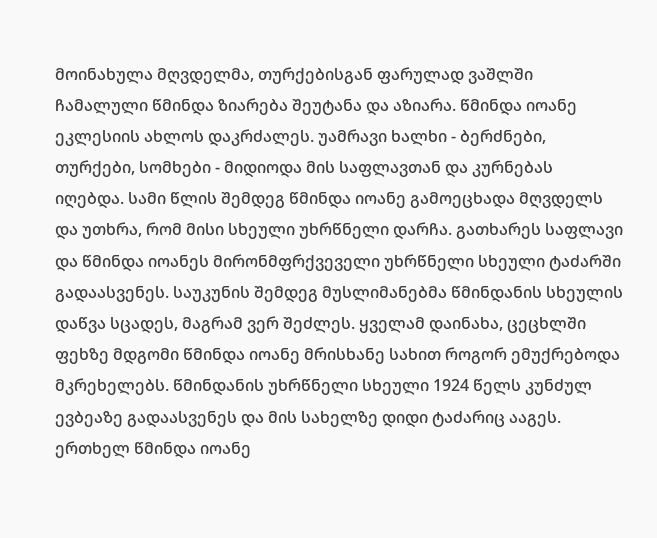მოინახულა მღვდელმა, თურქებისგან ფარულად ვაშლში ჩამალული წმინდა ზიარება შეუტანა და აზიარა. წმინდა იოანე ეკლესიის ახლოს დაკრძალეს. უამრავი ხალხი - ბერძნები, თურქები, სომხები - მიდიოდა მის საფლავთან და კურნებას იღებდა. სამი წლის შემდეგ წმინდა იოანე გამოეცხადა მღვდელს და უთხრა, რომ მისი სხეული უხრწნელი დარჩა. გათხარეს საფლავი და წმინდა იოანეს მირონმფრქვეველი უხრწნელი სხეული ტაძარში გადაასვენეს. საუკუნის შემდეგ მუსლიმანებმა წმინდანის სხეულის დაწვა სცადეს, მაგრამ ვერ შეძლეს. ყველამ დაინახა, ცეცხლში ფეხზე მდგომი წმინდა იოანე მრისხანე სახით როგორ ემუქრებოდა მკრეხელებს. წმინდანის უხრწნელი სხეული 1924 წელს კუნძულ ევბეაზე გადაასვენეს და მის სახელზე დიდი ტაძარიც ააგეს. ერთხელ წმინდა იოანე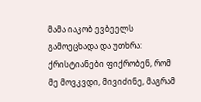მამა იაკობ ევბეელს გამოეცხადა და უთხრა: ქრისტიანები ფიქრობენ, რომ მე მოვკვდი, მივიძინე, მაგრამ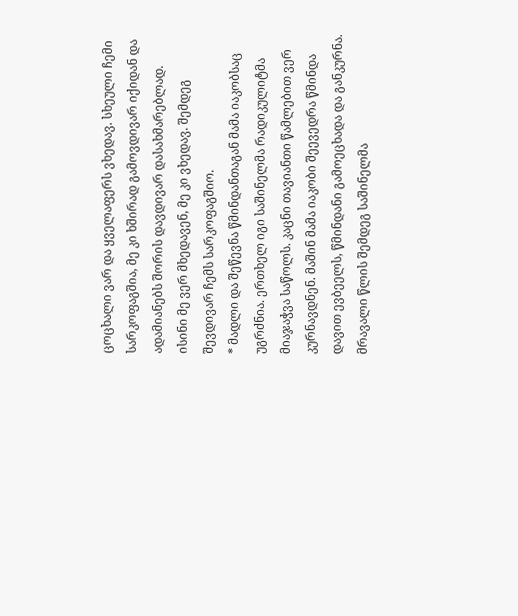ცოცხალი ვარ და ყველაფერს ვხედავ. სხეული ჩემი სარკოფაგშია, მე კი ხშირად გამოვდივარ იქიდან და ადამიანებს შორის დავდივარ დასახმარებლად. ისინი მე ვერ მხედავენ, მე კი ვხედავ. შემდეგ შევდივარ ჩემს სარკოფაგშიო.
* მადლი და შეწევნა წმინდანთაგან მამა იაკობსაც უგრძნია. ერთხელ იგი საშინელმა რადიკულიტმა მიაჯაჭვა საწოლს. კაცნი თავიანთი წამლებით ვერ კურნავდნენ. მაშინ მამა იაკობი შეევედრა წმინდა დავით ევბეელს, წმინდანი გამოეცხადა და განკურნა. მრავალი წლის შემდეგ საშინელმა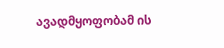ავადმყოფობამ ის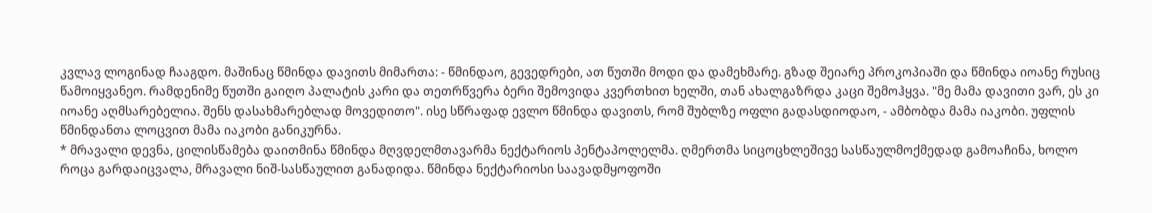კვლავ ლოგინად ჩააგდო. მაშინაც წმინდა დავითს მიმართა: - წმინდაო, გევედრები, ათ წუთში მოდი და დამეხმარე. გზად შეიარე პროკოპიაში და წმინდა იოანე რუსიც წამოიყვანეო. რამდენიმე წუთში გაიღო პალატის კარი და თეთრწვერა ბერი შემოვიდა კვერთხით ხელში, თან ახალგაზრდა კაცი შემოჰყვა. "მე მამა დავითი ვარ, ეს კი იოანე აღმსარებელია. შენს დასახმარებლად მოვედითო". ისე სწრაფად ევლო წმინდა დავითს, რომ შუბლზე ოფლი გადასდიოდაო, - ამბობდა მამა იაკობი. უფლის წმინდანთა ლოცვით მამა იაკობი განიკურნა.
* მრავალი დევნა, ცილისწამება დაითმინა წმინდა მღვდელმთავარმა ნექტარიოს პენტაპოლელმა. ღმერთმა სიცოცხლეშივე სასწაულმოქმედად გამოაჩინა, ხოლო როცა გარდაიცვალა, მრავალი ნიშ-სასწაულით განადიდა. წმინდა ნექტარიოსი საავადმყოფოში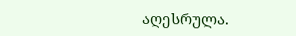აღესრულა.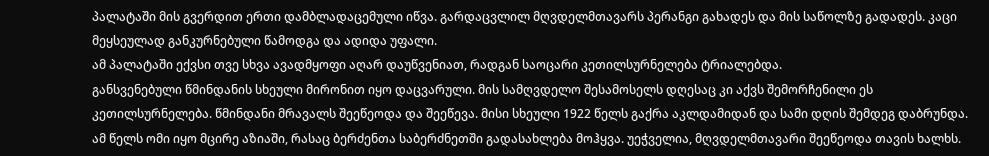პალატაში მის გვერდით ერთი დამბლადაცემული იწვა. გარდაცვლილ მღვდელმთავარს პერანგი გახადეს და მის საწოლზე გადადეს. კაცი მეყსეულად განკურნებული წამოდგა და ადიდა უფალი.
ამ პალატაში ექვსი თვე სხვა ავადმყოფი აღარ დაუწვენიათ, რადგან საოცარი კეთილსურნელება ტრიალებდა.
განსვენებული წმინდანის სხეული მირონით იყო დაცვარული. მის სამღვდელო შესამოსელს დღესაც კი აქვს შემორჩენილი ეს კეთილსურნელება. წმინდანი მრავალს შეეწეოდა და შეეწევა. მისი სხეული 1922 წელს გაქრა აკლდამიდან და სამი დღის შემდეგ დაბრუნდა. ამ წელს ომი იყო მცირე აზიაში, რასაც ბერძენთა საბერძნეთში გადასახლება მოჰყვა. უეჭველია, მღვდელმთავარი შეეწეოდა თავის ხალხს.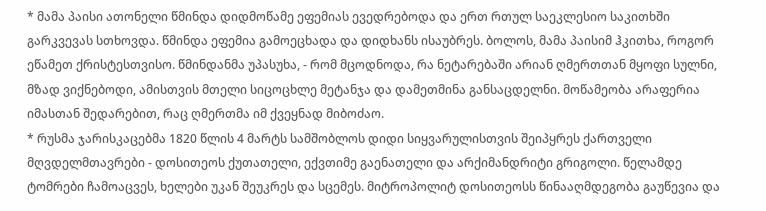* მამა პაისი ათონელი წმინდა დიდმოწამე ეფემიას ევედრებოდა და ერთ რთულ საეკლესიო საკითხში გარკვევას სთხოვდა. წმინდა ეფემია გამოეცხადა და დიდხანს ისაუბრეს. ბოლოს, მამა პაისიმ ჰკითხა, როგორ ეწამეთ ქრისტესთვისო. წმინდანმა უპასუხა, - რომ მცოდნოდა, რა ნეტარებაში არიან ღმერთთან მყოფი სულნი, მზად ვიქნებოდი, ამისთვის მთელი სიცოცხლე მეტანჯა და დამეთმინა განსაცდელნი. მოწამეობა არაფერია იმასთან შედარებით, რაც ღმერთმა იმ ქვეყნად მიბოძაო.
* რუსმა ჯარისკაცებმა 1820 წლის 4 მარტს სამშობლოს დიდი სიყვარულისთვის შეიპყრეს ქართველი მღვდელმთავრები - დოსითეოს ქუთათელი, ექვთიმე გაენათელი და არქიმანდრიტი გრიგოლი. წელამდე ტომრები ჩამოაცვეს, ხელები უკან შეუკრეს და სცემეს. მიტროპოლიტ დოსითეოსს წინააღმდეგობა გაუწევია და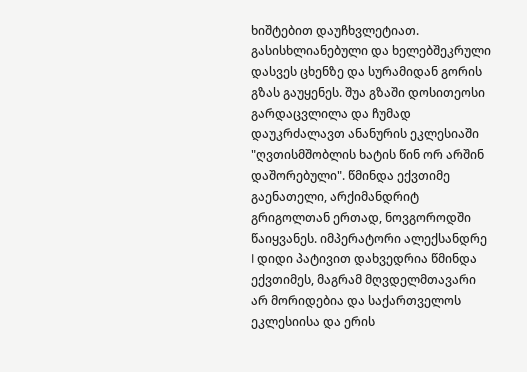ხიშტებით დაუჩხვლეტიათ. გასისხლიანებული და ხელებშეკრული დასვეს ცხენზე და სურამიდან გორის გზას გაუყენეს. შუა გზაში დოსითეოსი გარდაცვლილა და ჩუმად დაუკრძალავთ ანანურის ეკლესიაში "ღვთისმშობლის ხატის წინ ორ არშინ დაშორებული". წმინდა ექვთიმე გაენათელი, არქიმანდრიტ გრიგოლთან ერთად, ნოვგოროდში წაიყვანეს. იმპერატორი ალექსანდრე I დიდი პატივით დახვედრია წმინდა ექვთიმეს, მაგრამ მღვდელმთავარი არ მორიდებია და საქართველოს ეკლესიისა და ერის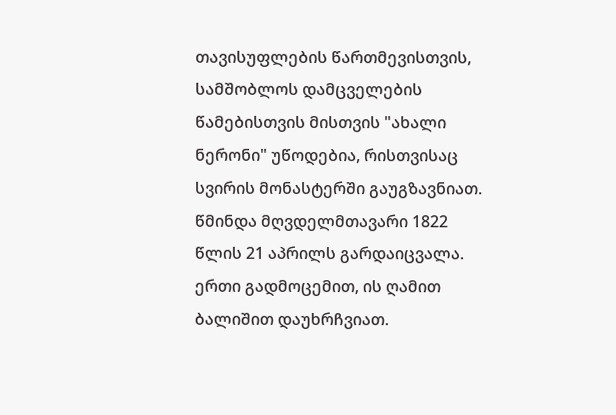თავისუფლების წართმევისთვის, სამშობლოს დამცველების წამებისთვის მისთვის "ახალი ნერონი" უწოდებია, რისთვისაც სვირის მონასტერში გაუგზავნიათ. წმინდა მღვდელმთავარი 1822 წლის 21 აპრილს გარდაიცვალა. ერთი გადმოცემით, ის ღამით ბალიშით დაუხრჩვიათ.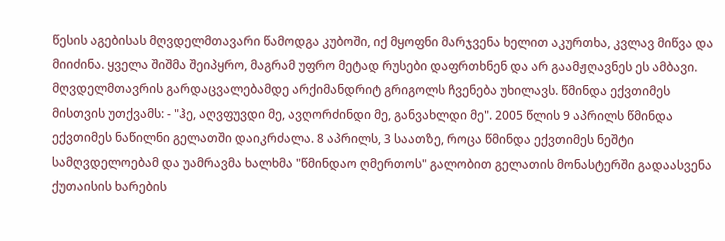წესის აგებისას მღვდელმთავარი წამოდგა კუბოში, იქ მყოფნი მარჯვენა ხელით აკურთხა, კვლავ მიწვა და მიიძინა. ყველა შიშმა შეიპყრო, მაგრამ უფრო მეტად რუსები დაფრთხნენ და არ გაამჟღავნეს ეს ამბავი. მღვდელმთავრის გარდაცვალებამდე არქიმანდრიტ გრიგოლს ჩვენება უხილავს. წმინდა ექვთიმეს მისთვის უთქვამს: - "ჰე, აღვფუვდი მე, ავღორძინდი მე, განვახლდი მე". 2005 წლის 9 აპრილს წმინდა ექვთიმეს ნაწილნი გელათში დაიკრძალა. 8 აპრილს, 3 საათზე, როცა წმინდა ექვთიმეს ნეშტი სამღვდელოებამ და უამრავმა ხალხმა "წმინდაო ღმერთოს" გალობით გელათის მონასტერში გადაასვენა ქუთაისის ხარების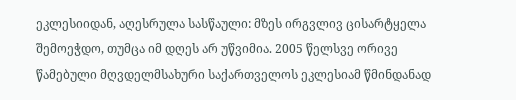ეკლესიიდან, აღესრულა სასწაული: მზეს ირგვლივ ცისარტყელა შემოეჭდო, თუმცა იმ დღეს არ უწვიმია. 2005 წელსვე ორივე წამებული მღვდელმსახური საქართველოს ეკლესიამ წმინდანად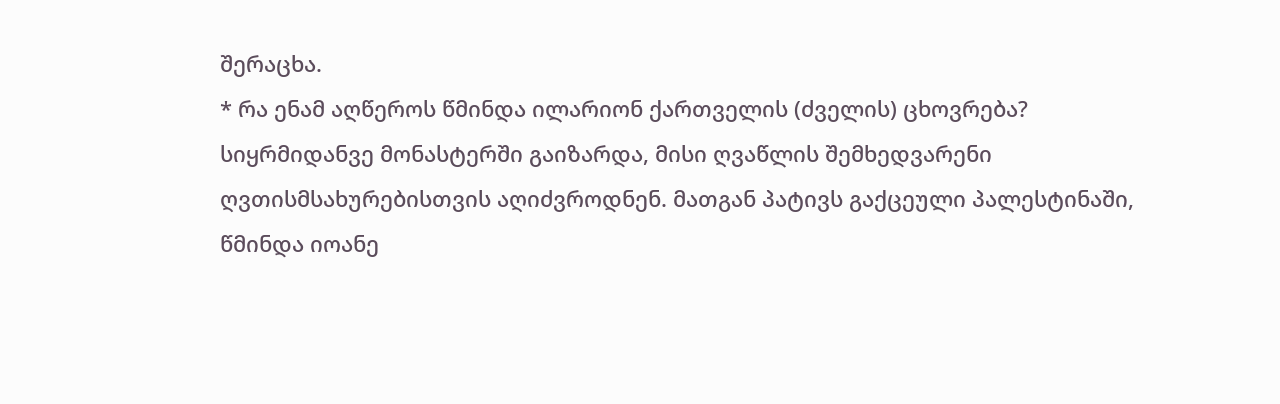შერაცხა.
* რა ენამ აღწეროს წმინდა ილარიონ ქართველის (ძველის) ცხოვრება? სიყრმიდანვე მონასტერში გაიზარდა, მისი ღვაწლის შემხედვარენი ღვთისმსახურებისთვის აღიძვროდნენ. მათგან პატივს გაქცეული პალესტინაში, წმინდა იოანე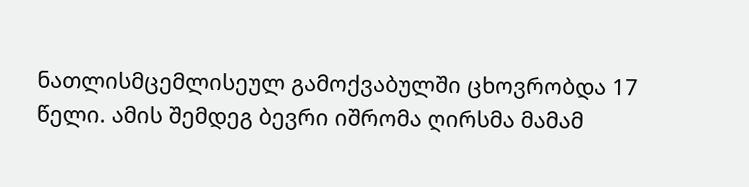ნათლისმცემლისეულ გამოქვაბულში ცხოვრობდა 17 წელი. ამის შემდეგ ბევრი იშრომა ღირსმა მამამ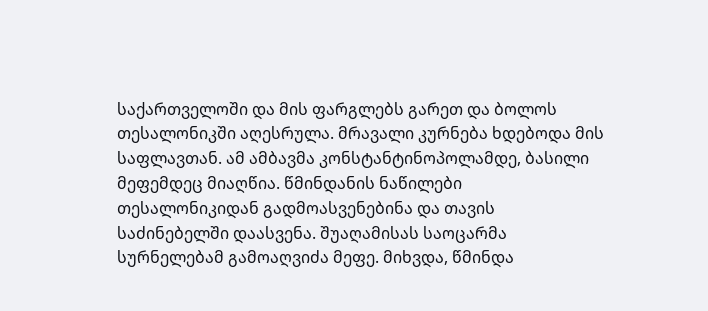საქართველოში და მის ფარგლებს გარეთ და ბოლოს თესალონიკში აღესრულა. მრავალი კურნება ხდებოდა მის საფლავთან. ამ ამბავმა კონსტანტინოპოლამდე, ბასილი მეფემდეც მიაღწია. წმინდანის ნაწილები თესალონიკიდან გადმოასვენებინა და თავის საძინებელში დაასვენა. შუაღამისას საოცარმა სურნელებამ გამოაღვიძა მეფე. მიხვდა, წმინდა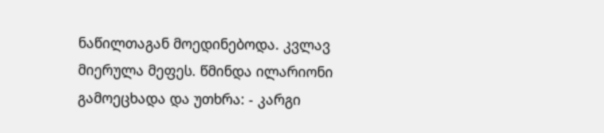ნაწილთაგან მოედინებოდა. კვლავ მიერულა მეფეს. წმინდა ილარიონი გამოეცხადა და უთხრა: - კარგი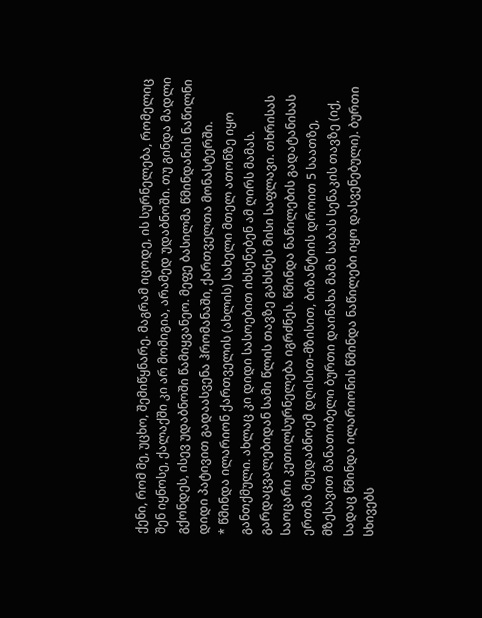ქენი, რომ მე, უცხო, შემიწყნარე. მაგრამ იცოდე, ის სურნელება, რომელიც შენ იყნოსე, ქალაქში კი არ მომიგია, არამედ უდაბნოში. თუ გინდა მადლი გქონდეს, ისევ უდაბნოში წამიყვანეო. მეფე ბასილმა წმინდანის ნაწილნი დიდი პატივით გადაასვენა ჰრომანაში, ქართველთა მონასტერში.
* წმინდა ილარიონ ქართველის (ახლის) სახელი მთელ ათონზე იყო განთქმული. ახლაც კი დიდი სასოებით იხსენებენ ამ ღირს მამას. გარდაცვალებიდან სამი წლის თავზე გახსნეს მისი საფლავი. თხრისას საოცარი კეთილსურნელება იგრძნეს. წმინდა ნაწილების გადატანისას ერთმა მეუდაბნოემ დღისით-მზისით, ბიზანტიის დროით 5 საათზე, მზესავით მანათობელი ბურთი დაინახა მამა საბას სენაკის თავზე (იქ, სადაც წმინდა ილარიონის წმინდა ნაწილები იყო დასვენებული). ბურთი სხივებს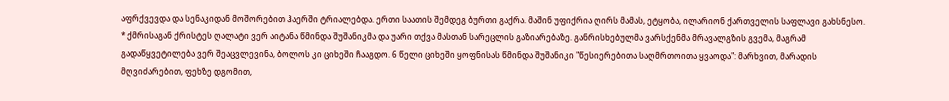აფრქვევდა და სენაკიდან მოშორებით ჰაერში ტრიალებდა. ერთი საათის შემდეგ ბურთი გაქრა. მაშინ უფიქრია ღირს მამას, ეტყობა, ილარიონ ქართველის საფლავი გახსნესო.
* ქმრისაგან ქრისტეს ღალატი ვერ აიტანა წმინდა შუშანიკმა და უარი თქვა მასთან სარეცლის გაზიარებაზე. განრისხებულმა ვარსქენმა მრავალგზის გვემა, მაგრამ გადაწყვეტილება ვერ შეაცვლევინა, ბოლოს კი ციხეში ჩააგდო. 6 წელი ციხეში ყოფნისას წმინდა შუშანიკი "წესიერებითა საღმრთოითა ყვაოდა": მარხვით, მარადის მღვიძარებით, ფეხზე დგომით,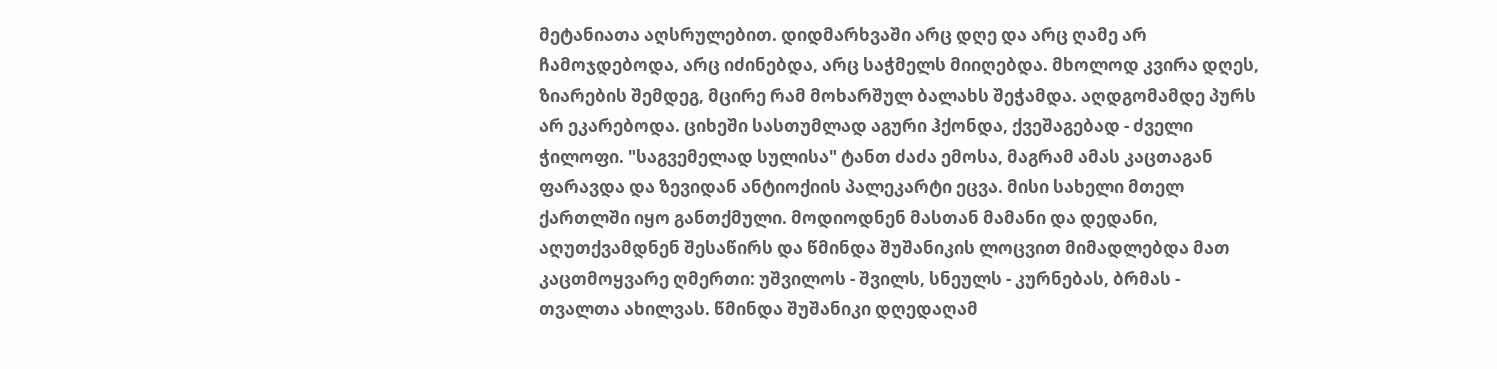მეტანიათა აღსრულებით. დიდმარხვაში არც დღე და არც ღამე არ ჩამოჯდებოდა, არც იძინებდა, არც საჭმელს მიიღებდა. მხოლოდ კვირა დღეს, ზიარების შემდეგ, მცირე რამ მოხარშულ ბალახს შეჭამდა. აღდგომამდე პურს არ ეკარებოდა. ციხეში სასთუმლად აგური ჰქონდა, ქვეშაგებად - ძველი ჭილოფი. "საგვემელად სულისა" ტანთ ძაძა ემოსა, მაგრამ ამას კაცთაგან ფარავდა და ზევიდან ანტიოქიის პალეკარტი ეცვა. მისი სახელი მთელ ქართლში იყო განთქმული. მოდიოდნენ მასთან მამანი და დედანი, აღუთქვამდნენ შესაწირს და წმინდა შუშანიკის ლოცვით მიმადლებდა მათ კაცთმოყვარე ღმერთი: უშვილოს - შვილს, სნეულს - კურნებას, ბრმას - თვალთა ახილვას. წმინდა შუშანიკი დღედაღამ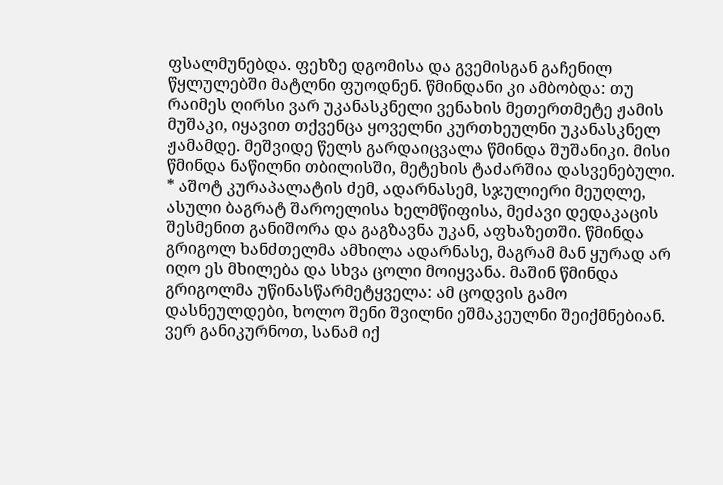ფსალმუნებდა. ფეხზე დგომისა და გვემისგან გაჩენილ წყლულებში მატლნი ფუოდნენ. წმინდანი კი ამბობდა: თუ რაიმეს ღირსი ვარ უკანასკნელი ვენახის მეთერთმეტე ჟამის მუშაკი, იყავით თქვენცა ყოველნი კურთხეულნი უკანასკნელ ჟამამდე. მეშვიდე წელს გარდაიცვალა წმინდა შუშანიკი. მისი წმინდა ნაწილნი თბილისში, მეტეხის ტაძარშია დასვენებული.
* აშოტ კურაპალატის ძემ, ადარნასემ, სჯულიერი მეუღლე, ასული ბაგრატ შაროელისა ხელმწიფისა, მეძავი დედაკაცის შესმენით განიშორა და გაგზავნა უკან, აფხაზეთში. წმინდა გრიგოლ ხანძთელმა ამხილა ადარნასე, მაგრამ მან ყურად არ იღო ეს მხილება და სხვა ცოლი მოიყვანა. მაშინ წმინდა გრიგოლმა უწინასწარმეტყველა: ამ ცოდვის გამო დასნეულდები, ხოლო შენი შვილნი ეშმაკეულნი შეიქმნებიან. ვერ განიკურნოთ, სანამ იქ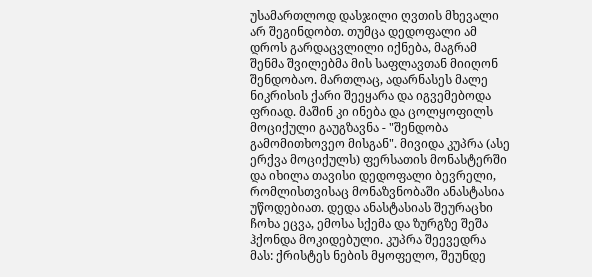უსამართლოდ დასჯილი ღვთის მხევალი არ შეგინდობთ. თუმცა დედოფალი ამ დროს გარდაცვლილი იქნება, მაგრამ შენმა შვილებმა მის საფლავთან მიიღონ შენდობაო. მართლაც, ადარნასეს მალე ნიკრისის ქარი შეეყარა და იგვემებოდა ფრიად. მაშინ კი ინება და ცოლყოფილს მოციქული გაუგზავნა - "შენდობა გამომითხოვეო მისგან". მივიდა კუპრა (ასე ერქვა მოციქულს) ფერსათის მონასტერში და იხილა თავისი დედოფალი ბევრელი, რომლისთვისაც მონაზვნობაში ანასტასია უწოდებიათ. დედა ანასტასიას შეურაცხი ჩოხა ეცვა, ემოსა სქემა და ზურგზე შეშა ჰქონდა მოკიდებული. კუპრა შეევედრა მას: ქრისტეს ნების მყოფელო, შეუნდე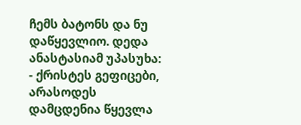ჩემს ბატონს და ნუ დაწყევლიო. დედა ანასტასიამ უპასუხა: - ქრისტეს გეფიცები, არასოდეს დამცდენია წყევლა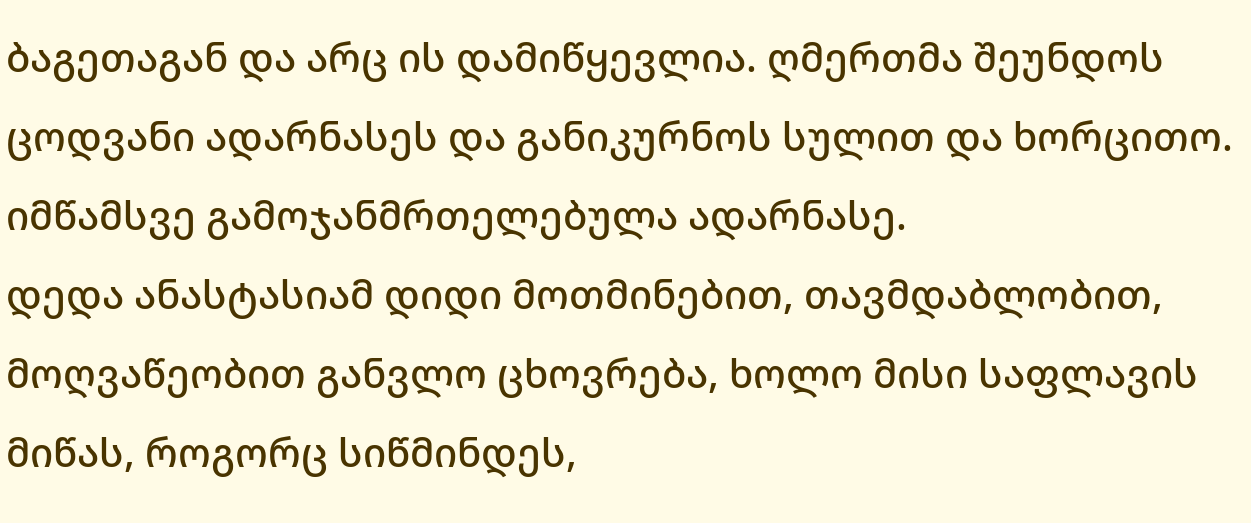ბაგეთაგან და არც ის დამიწყევლია. ღმერთმა შეუნდოს ცოდვანი ადარნასეს და განიკურნოს სულით და ხორცითო. იმწამსვე გამოჯანმრთელებულა ადარნასე.
დედა ანასტასიამ დიდი მოთმინებით, თავმდაბლობით, მოღვაწეობით განვლო ცხოვრება, ხოლო მისი საფლავის მიწას, როგორც სიწმინდეს,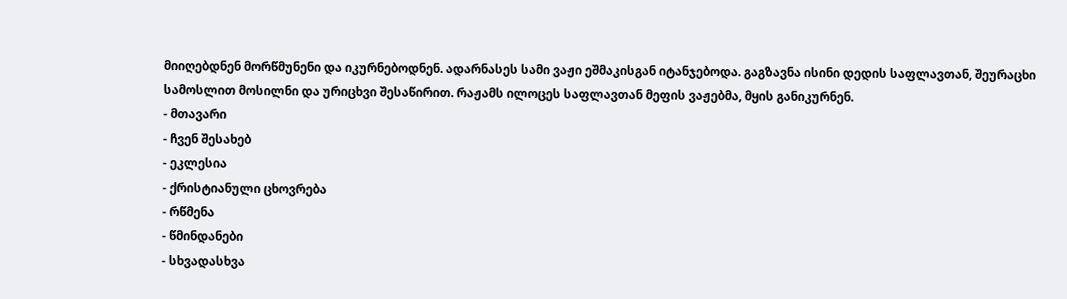მიიღებდნენ მორწმუნენი და იკურნებოდნენ. ადარნასეს სამი ვაჟი ეშმაკისგან იტანჯებოდა. გაგზავნა ისინი დედის საფლავთან, შეურაცხი სამოსლით მოსილნი და ურიცხვი შესაწირით. რაჟამს ილოცეს საფლავთან მეფის ვაჟებმა, მყის განიკურნენ.
- მთავარი
- ჩვენ შესახებ
- ეკლესია
- ქრისტიანული ცხოვრება
- რწმენა
- წმინდანები
- სხვადასხვა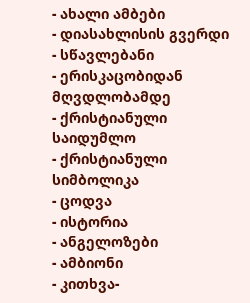- ახალი ამბები
- დიასახლისის გვერდი
- სწავლებანი
- ერისკაცობიდან მღვდლობამდე
- ქრისტიანული საიდუმლო
- ქრისტიანული სიმბოლიკა
- ცოდვა
- ისტორია
- ანგელოზები
- ამბიონი
- კითხვა-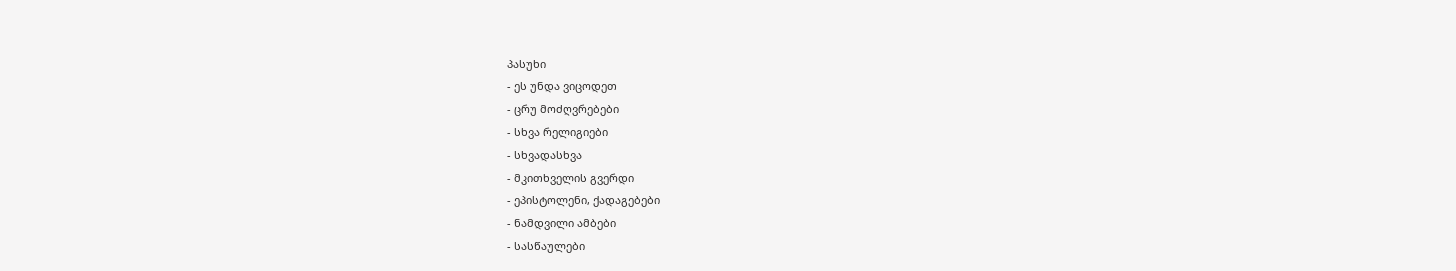პასუხი
- ეს უნდა ვიცოდეთ
- ცრუ მოძღვრებები
- სხვა რელიგიები
- სხვადასხვა
- მკითხველის გვერდი
- ეპისტოლენი, ქადაგებები
- ნამდვილი ამბები
- სასწაულები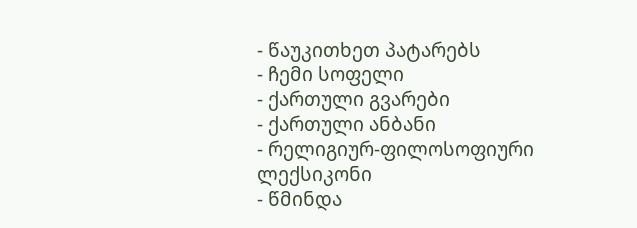- წაუკითხეთ პატარებს
- ჩემი სოფელი
- ქართული გვარები
- ქართული ანბანი
- რელიგიურ-ფილოსოფიური ლექსიკონი
- წმინდა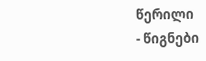წერილი
- წიგნები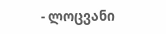- ლოცვანი